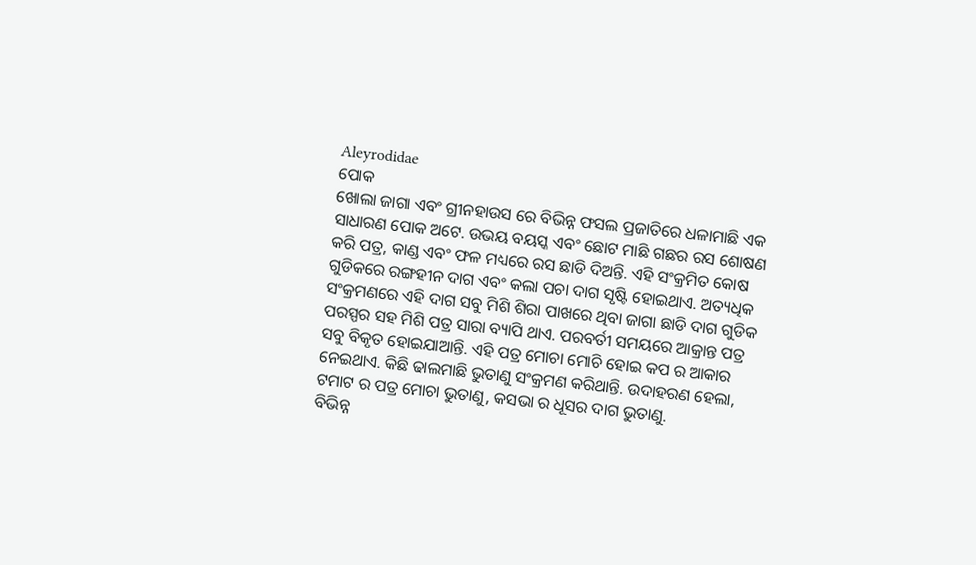Aleyrodidae
ପୋକ
ଖୋଲା ଜାଗା ଏବଂ ଗ୍ରୀନହାଉସ ରେ ବିଭିନ୍ନ ଫସଲ ପ୍ରଜାତିରେ ଧଳାମାଛି ଏକ ସାଧାରଣ ପୋକ ଅଟେ. ଉଭୟ ବୟସ୍କ ଏବଂ ଛୋଟ ମାଛି ଗଛର ରସ ଶୋଷଣ କରି ପତ୍ର, କାଣ୍ଡ ଏବଂ ଫଳ ମଧ୍ୟରେ ରସ ଛାଡି ଦିଅନ୍ତି. ଏହି ସଂକ୍ରମିତ କୋଷ ଗୁଡିକରେ ରଙ୍ଗହୀନ ଦାଗ ଏବଂ କଲା ପଚା ଦାଗ ସୃଷ୍ଟି ହୋଇଥାଏ. ଅତ୍ୟଧିକ ସଂକ୍ରମଣରେ ଏହି ଦାଗ ସବୁ ମିଶି ଶିରା ପାଖରେ ଥିବା ଜାଗା ଛାଡି ଦାଗ ଗୁଡିକ ପରସ୍ପର ସହ ମିଶି ପତ୍ର ସାରା ବ୍ୟାପି ଥାଏ. ପରବର୍ତୀ ସମୟରେ ଆକ୍ରାନ୍ତ ପତ୍ର ସବୁ ବିକୃତ ହୋଇଯାଆନ୍ତି. ଏହି ପତ୍ର ମୋଚା ମୋଚି ହୋଇ କପ ର ଆକାର ନେଇଥାଏ. କିଛି ଢାଲମାଛି ଭୁତାଣୁ ସଂକ୍ରମଣ କରିଥାନ୍ତି. ଉଦାହରଣ ହେଲା, ଟମାଟ ର ପତ୍ର ମୋଚା ଭୁତାଣୁ, କସଭା ର ଧୂସର ଦାଗ ଭୁତାଣୁ.
ବିଭିନ୍ନ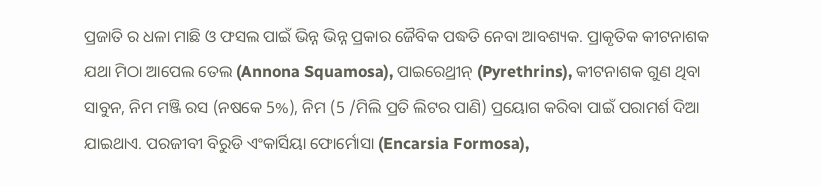ପ୍ରଜାତି ର ଧଳା ମାଛି ଓ ଫସଲ ପାଇଁ ଭିନ୍ନ ଭିନ୍ନ ପ୍ରକାର ଜୈବିକ ପଦ୍ଧତି ନେବା ଆବଶ୍ୟକ. ପ୍ରାକୃତିକ କୀଟନାଶକ ଯଥା ମିଠା ଆପେଲ ତେଲ (Annona Squamosa), ପାଇରେଥ୍ରୀନ୍ (Pyrethrins), କୀଟନାଶକ ଗୁଣ ଥିବା ସାବୁନ, ନିମ ମଞ୍ଜି ରସ (ନଷକେ 5%), ନିମ (5 /ମିଲି ପ୍ରତି ଲିଟର ପାଣି) ପ୍ରୟୋଗ କରିବା ପାଇଁ ପରାମର୍ଶ ଦିଆ ଯାଇଥାଏ. ପରଜୀବୀ ବିରୁଡି ଏଂକାର୍ସିୟା ଫୋର୍ମୋସା (Encarsia Formosa),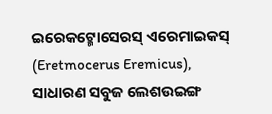ଇରେକଟ୍ମୋସେରସ୍ ଏରେମାଇକସ୍ (Eretmocerus Eremicus), ସାଧାରଣ ସବୁଜ ଲେଶଉଇଙ୍ଗ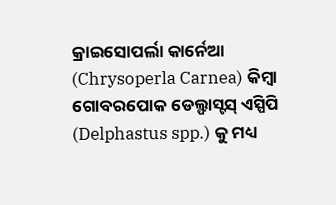କ୍ରାଇସୋପର୍ଲା କାର୍ନେଆ (Chrysoperla Carnea) କିମ୍ବା ଗୋବରପୋକ ଡେଲ୍ଫାସ୍ଟସ୍ ଏସ୍ପିପି (Delphastus spp.) କୁ ମଧ୍ୟ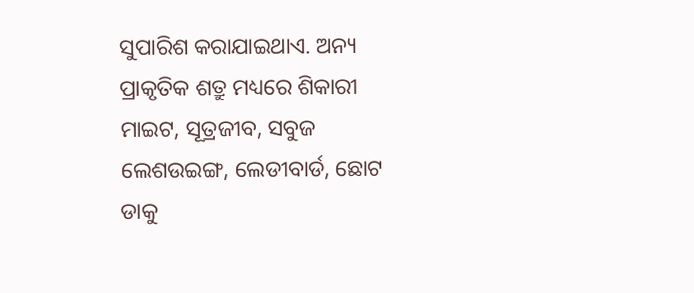ସୁପାରିଶ କରାଯାଇଥାଏ. ଅନ୍ୟ ପ୍ରାକୃତିକ ଶତ୍ରୁ ମଧ୍ୟରେ ଶିକାରୀ ମାଇଟ, ସୂତ୍ରଜୀବ, ସବୁଜ ଲେଶଉଇଙ୍ଗ, ଲେଡୀବାର୍ଡ, ଛୋଟ ଡାକୁ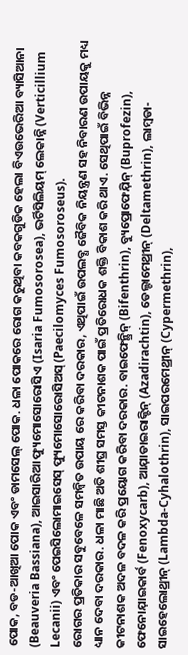ପୋକ, ବଡ-ଆଖିଆ ପୋକ ଏବଂ ଡାମସେଲ୍ ପୋକ. ଧଳା ପୋକରେ ରୋଗ କରୁଥିବା କବକଗୁଡିକ ହେଲା ବିଏଉଭେରିଆ ବ୍ୟାସିଆନା (Beauveria Bassiana), ଆଇସାରିଆ ଫ୍ୟୁମୋସୋରୋସିଏ (Isaria Fumosorosea), ଭର୍ଟିସିଲିୟମ୍ ଲେକାନ୍ନି (Verticillium Lecanii) ଏବଂ ପେଇସିଲୋମାଇସେସ୍ ଫ୍ୟୁମୋସୋରୋସିଅସ୍ (Paecilomyces Fumosoroseus).
ରୋଗର ପ୍ରତିକାର ସବୁବେଳେ ସମନ୍ବିତ ଉପାୟ ରେ କରିବା ଦରକାର, ଏଥିପାଇଁ ଉପଲବ୍ଧ ଜୈବିକ ନିୟନ୍ତ୍ରଣ ସହ ନିବାରଣ ଉପାୟକୁ ମଧ୍ୟ ଧ୍ୟାନ ଦେବା ଦରକାର. ଧଳା ମାଛି ଅତି ଶୀଘ୍ର ସମସ୍ତ କୀଟନାଶକ ପାଇଁ ପ୍ରତିରୋଧକ ଶକ୍ତି ବିକାଶ କରି ଥାଏ. ସେଥିପାଇଁ ବିଭିନ୍ନ କୀଟନାଶକ ଅଦଳ ବଦଳ କରି ପ୍ରୟୋଗ କରିବା ଦରକାର. ବାଇଫେନ୍ଥ୍ରିନ୍ (Bifenthrin), ବ୍ୟୁପ୍ରୋଫେଯ଼ିନ୍ (Buprofezin), ଫେନୋଯ଼ାଇକାର୍ବ (Fenoxycarb), ଆଯ଼ାଡାଇରାକ୍ଟିନ୍ (Azadirachtin), ଡେଲ୍ଟାମେଥ୍ରୀନ୍ (Deltamethrin), ଲାମ୍ବଡା-ସାଇହେଲୋଥ୍ରୀନ୍ (Lambda-Cyhalothrin), ସାଇପରମେଥ୍ରୀନ୍ (Cypermethrin),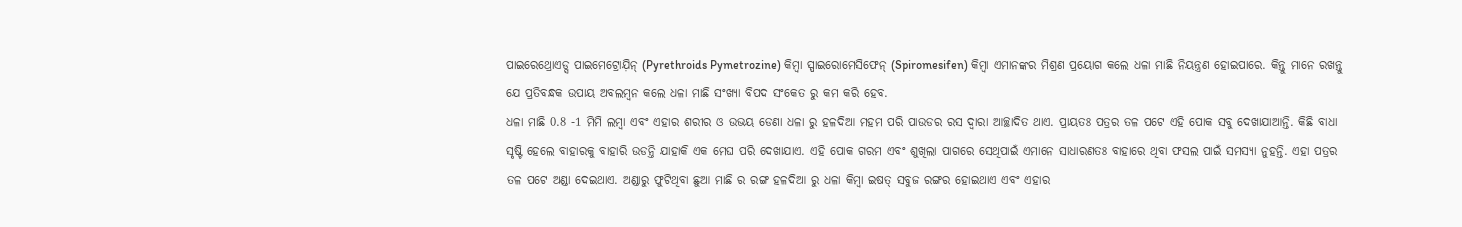ପାଇରେଥ୍ରୋଏଡ୍ସ ପାଇମେଟ୍ରୋଯ଼ିନ୍ (Pyrethroids Pymetrozine) କିମ୍ବା ସ୍ପାଇରୋମେସିଫେନ୍ (Spiromesifen) କିମ୍ବା ଏମାନଙ୍କର ମିଶ୍ରଣ ପ୍ରୟୋଗ କଲେ ଧଳା ମାଛି ନିୟନ୍ତ୍ରଣ ହୋଇପାରେ. କିନ୍ତୁ ମାନେ ରଖନ୍ତୁ ଯେ ପ୍ରତିବନ୍ଧକ ଉପାୟ ଅବଲମ୍ବନ କଲେ ଧଳା ମାଛି ସଂଖ୍ୟା ବିପଦ ସଂକେତ ରୁ କମ କରି ହେବ.
ଧଳା ମାଛି 0.8 -1 ମିମି ଲମ୍ବା ଏବଂ ଏହାର ଶରୀର ଓ ଉଭୟ ଡେଣା ଧଳା ରୁ ହଳଦିଆ ମହମ ପରି ପାଉଡର ରସ ଦ୍ୱାରା ଆଚ୍ଛାଦିତ ଥାଏ. ପ୍ରାୟତଃ ପତ୍ରର ତଳ ପଟେ ଏହି ପୋକ ସବୁ ଦେଖାଯାଆନ୍ତି. କିଛି ବାଧା ସୃଷ୍ଟି ହେଲେ ବାହାରକୁ ବାହାରି ଉଡନ୍ତି ଯାହାକି ଏକ ମେଘ ପରି ଦେଖାଯାଏ. ଏହି ପୋକ ଗରମ ଏବଂ ଶୁଖିଲା ପାଗରେ ସେଥିପାଇଁ ଏମାନେ ସାଧାରଣତଃ ବାହାରେ ଥିବା ଫସଲ ପାଇଁ ସମସ୍ୟା ନୁହନ୍ତି. ଏହା ପତ୍ରର ତଳ ପଟେ ଅଣ୍ଡା ଦେଇଥାଏ. ଅଣ୍ଡାରୁ ଫୁଟିଥିବା ଛୁଆ ମାଛି ର ରଙ୍ଗ ହଳଦିଆ ରୁ ଧଳା କିମ୍ବା ଇଷତ୍ ସବୁଜ ରଙ୍ଗର ହୋଇଥାଏ ଏବଂ ଏହାର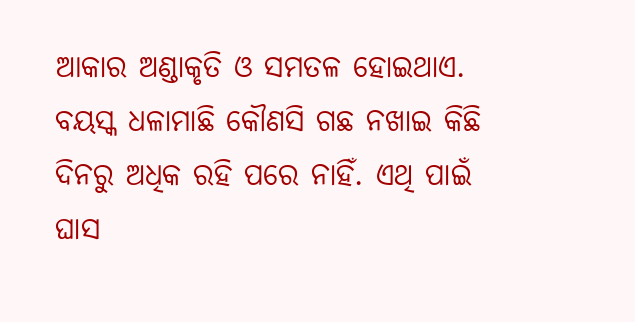ଆକାର ଅଣ୍ଡାକୃତି ଓ ସମତଳ ହୋଇଥାଏ. ବୟସ୍କ ଧଳାମାଛି କୌଣସି ଗଛ ନଖାଇ କିଛି ଦିନରୁ ଅଧିକ ରହି ପରେ ନାହିଁ. ଏଥି ପାଇଁ ଘାସ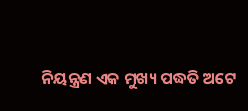ନିୟନ୍ତ୍ରଣ ଏକ ମୁଖ୍ୟ ପଦ୍ଧତି ଅଟେ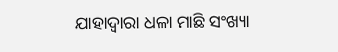ଯାହାଦ୍ୱାରା ଧଳା ମାଛି ସଂଖ୍ୟା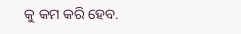କୁ କମ କରି ହେବ.